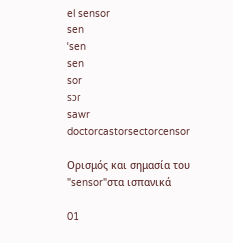el sensor
sen
ˈsen
sen
sor
sɔɾ
sawr
doctorcastorsectorcensor

Ορισμός και σημασία του "sensor"στα ισπανικά

01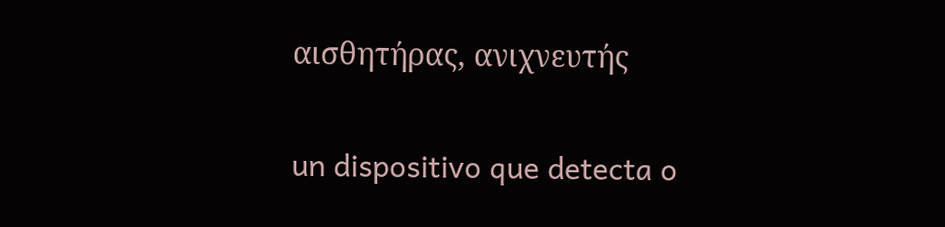αισθητήρας, ανιχνευτής

un dispositivo que detecta o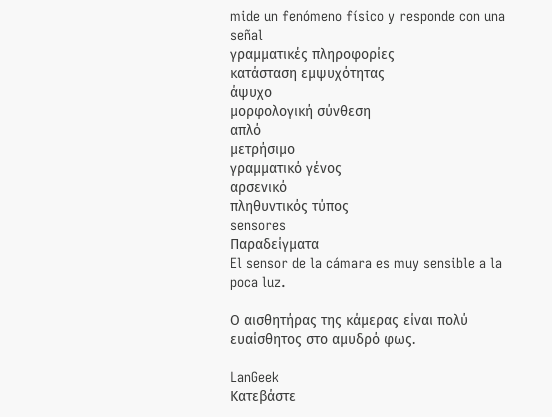mide un fenómeno físico y responde con una señal
γραμματικές πληροφορίες
κατάσταση εμψυχότητας
άψυχο
μορφολογική σύνθεση
απλό
μετρήσιμο
γραμματικό γένος
αρσενικό
πληθυντικός τύπος
sensores
Παραδείγματα
El sensor de la cámara es muy sensible a la poca luz.

Ο αισθητήρας της κάμερας είναι πολύ ευαίσθητος στο αμυδρό φως.

LanGeek
Κατεβάστε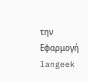την Εφαρμογή
langeek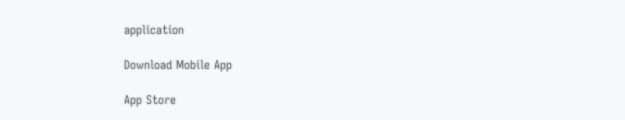application

Download Mobile App

App Store